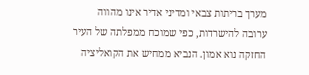מערך בריתות צבאי ומדיני אדיר אינו מהווה ערובה להישרדות, כפי שמוכח ממפלתה של העיר החזקה נוא אמון. הנביא ממחיש את הקואליציה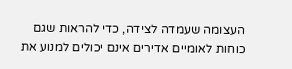העצומה שעמדה לצידה, כדי להראות שגם כוחות לאומיים אדירים אינם יכולים למנוע את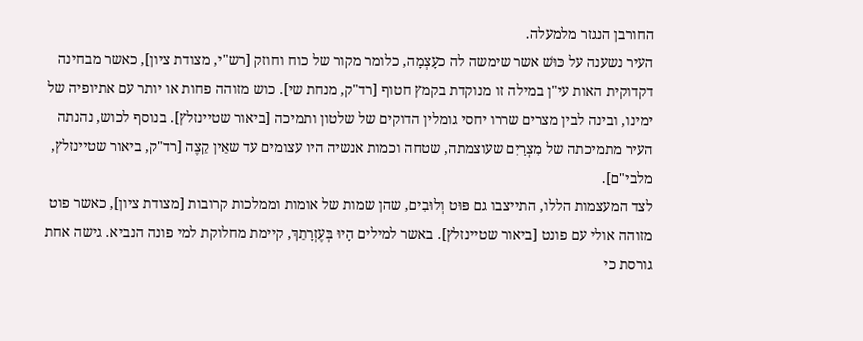החורבן הנגזר מלמעלה.
העיר נשענה על כּוּשׁ אשר שימשה לה כעָצְמָה, כלומר מקור של כוח וחוזק [רש"י, מצודת ציון], כאשר מבחינה דקדוקית האות עי"ן במילה זו מנוקדת בקמץ חטוף [רד"ק, מנחת שי]. כוש מזוהה פחות או יותר עם אתיופיה של ימינו, ובינה לבין מצרים שררו יחסי גומלין הדוקים של שלטון ותמיכה [ביאור שטיינזלץ]. בנוסף לכוש, נהנתה העיר מתמיכתה של מִצְרַיִם שעוצמתה, שטחה וכמות אנשיה היו עצומים עד שאֵין קֵצֶה [רד"ק, ביאור שטיינזלץ, מלבי"ם].
לצד המעצמות הללו, התייצבו גם פּוּט וְלוּבִים, שהן שמות של אומות וממלכות קרובות [מצודת ציון], כאשר פוט מזוהה אולי עם פונט [ביאור שטיינזלץ]. באשר למילים הָיוּ בְּעֶזְרָתֵךְ, קיימת מחלוקת למי פונה הנביא. גישה אחת גורסת כי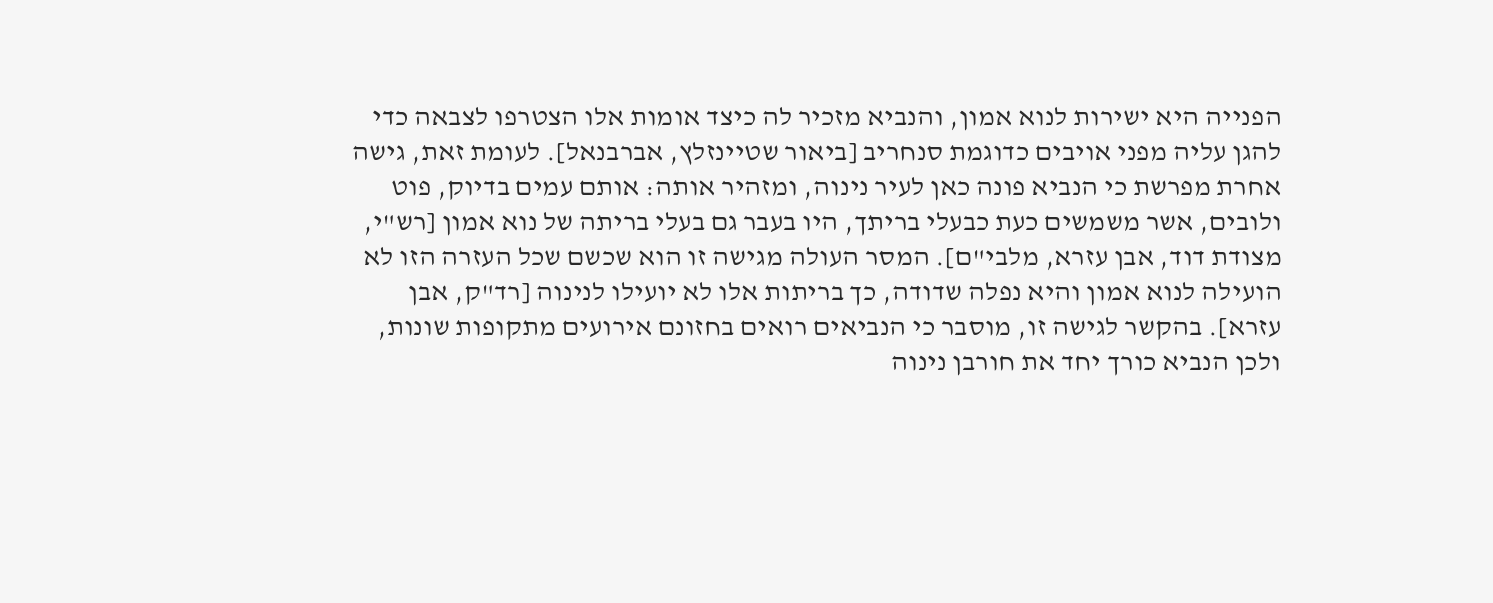הפנייה היא ישירות לנוא אמון, והנביא מזכיר לה כיצד אומות אלו הצטרפו לצבאה כדי להגן עליה מפני אויבים כדוגמת סנחריב [ביאור שטיינזלץ, אברבנאל]. לעומת זאת, גישה אחרת מפרשת כי הנביא פונה כאן לעיר נינוה, ומזהיר אותה: אותם עמים בדיוק, פוט ולובים, אשר משמשים כעת כבעלי בריתך, היו בעבר גם בעלי בריתה של נוא אמון [רש"י, מצודת דוד, אבן עזרא, מלבי"ם]. המסר העולה מגישה זו הוא שכשם שכל העזרה הזו לא הועילה לנוא אמון והיא נפלה שדודה, כך בריתות אלו לא יועילו לנינוה [רד"ק, אבן עזרא]. בהקשר לגישה זו, מוסבר כי הנביאים רואים בחזונם אירועים מתקופות שונות, ולכן הנביא כורך יחד את חורבן נינוה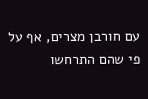עם חורבן מצרים, אף על פי שהם התרחשו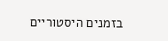בזמנים היסטוריים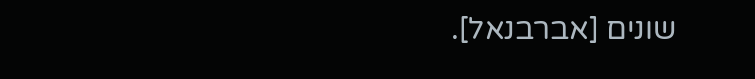שונים [אברבנאל].